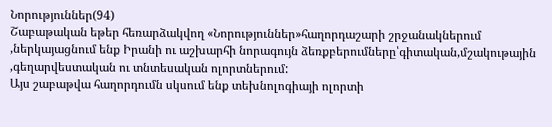Նորություններ(94)
Շաբաթական եթեր հեռարձակվող «Նորություններ»հաղորդաշարի շրջանակներում ,ներկայացնում ենք Իրանի ու աշխարհի նորագույն ձեռքբերումները՝գիտական,մշակութային ,գեղարվեստական ու տնտեսական ոլորտներում:
Այս շաբաթվա հաղորդումն սկսում ենք տեխնոլոգիայի ոլորտի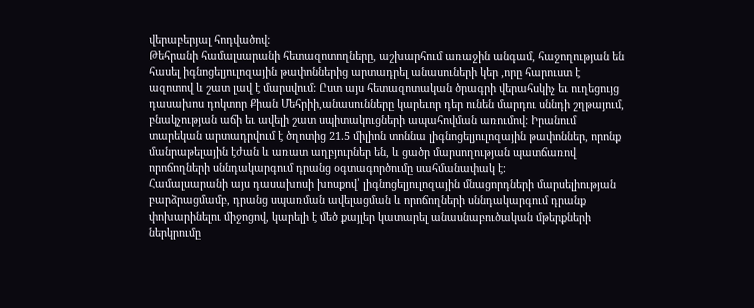վերաբերյալ հոդվածով:
Թեհրանի համալսարանի հետազոտողները, աշխարհում առաջին անգամ, հաջողության են հասել իգնոցելյուլոզային թափոններից արտադրել անասուների կեր ,որը հարուստ է ազոտով և շատ լավ է մարսվում: Ըստ այս հետազոտական ծրագրի վերահսկիչ եւ ուղեցույց դասախոս դոկտոր Քիան Մեհրիի,անասունները կարեւոր դեր ունեն մարդու սննդի շղթայում, բնակչության աճի եւ ավելի շատ սպիտակուցների ապահովման առումով: Իրանում տարեկան արտադրվում է ծղոտից 21.5 միլիոն տոննա լիգնոցելյուլոզային թափոններ, որոնք մանրաթելային էժան և առատ աղբյուրներ են, և ցածր մարսողության պատճառով որոճողների սննդակարգում դրանց օգտագործումը սահմանափակ է։
Համալսարանի այս դասախոսի խոսքով՝ լիգնոցելյուլոզային մնացորդների մարսելիության բարձրացմամբ, դրանց սպառման ավելացման և որոճողների սննդակարգում դրանք փոխարինելու միջոցով, կարելի է մեծ քայլեր կատարել անասնաբուծական մթերքների ներկրումը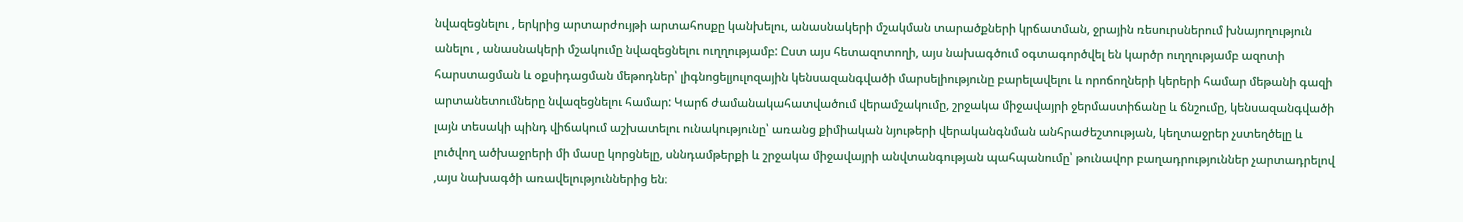նվազեցնելու , երկրից արտարժույթի արտահոսքը կանխելու, անասնակերի մշակման տարածքների կրճատման, ջրային ռեսուրսներում խնայողություն անելու , անասնակերի մշակումը նվազեցնելու ուղղությամբ: Ըստ այս հետազոտողի, այս նախագծում օգտագործվել են կարծր ուղղությամբ ազոտի հարստացման և օքսիդացման մեթոդներ՝ լիգնոցելյուլոզային կենսազանգվածի մարսելիությունը բարելավելու և որոճողների կերերի համար մեթանի գազի արտանետումները նվազեցնելու համար: Կարճ ժամանակահատվածում վերամշակումը, շրջակա միջավայրի ջերմաստիճանը և ճնշումը, կենսազանգվածի լայն տեսակի պինդ վիճակում աշխատելու ունակությունը՝ առանց քիմիական նյութերի վերականգնման անհրաժեշտության, կեղտաջրեր չստեղծելը և լուծվող ածխաջրերի մի մասը կորցնելը, սննդամթերքի և շրջակա միջավայրի անվտանգության պահպանումը՝ թունավոր բաղադրություններ չարտադրելով ,այս նախագծի առավելություններից են։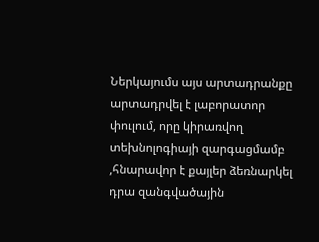Ներկայումս այս արտադրանքը արտադրվել է լաբորատոր փուլում, որը կիրառվող տեխնոլոգիայի զարգացմամբ ,հնարավոր է քայլեր ձեռնարկել դրա զանգվածային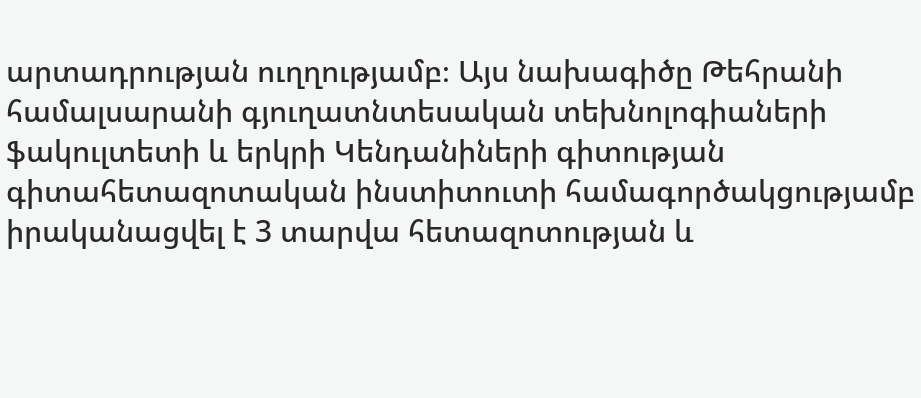արտադրության ուղղությամբ։ Այս նախագիծը Թեհրանի համալսարանի գյուղատնտեսական տեխնոլոգիաների ֆակուլտետի և երկրի Կենդանիների գիտության գիտահետազոտական ինստիտուտի համագործակցությամբ իրականացվել է 3 տարվա հետազոտության և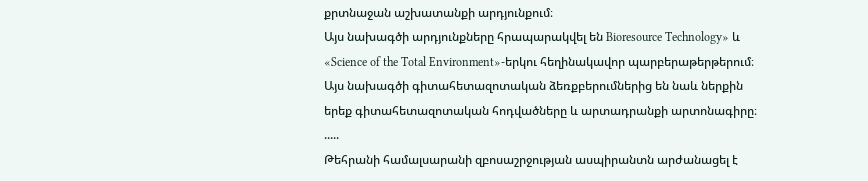քրտնաջան աշխատանքի արդյունքում։
Այս նախագծի արդյունքները հրապարակվել են Bioresource Technology» և «Science of the Total Environment»-երկու հեղինակավոր պարբերաթերթերում։ Այս նախագծի գիտահետազոտական ձեռքբերումներից են նաև ներքին երեք գիտահետազոտական հոդվածները և արտադրանքի արտոնագիրը։
.....
Թեհրանի համալսարանի զբոսաշրջության ասպիրանտն արժանացել է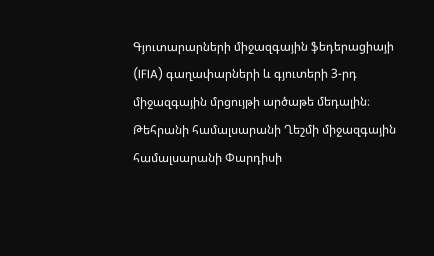Գյուտարարների միջազգային ֆեդերացիայի (IFIA) գաղափարների և գյուտերի 3-րդ միջազգային մրցույթի արծաթե մեդալին։
Թեհրանի համալսարանի Ղեշմի միջազգային համալսարանի Փարդիսի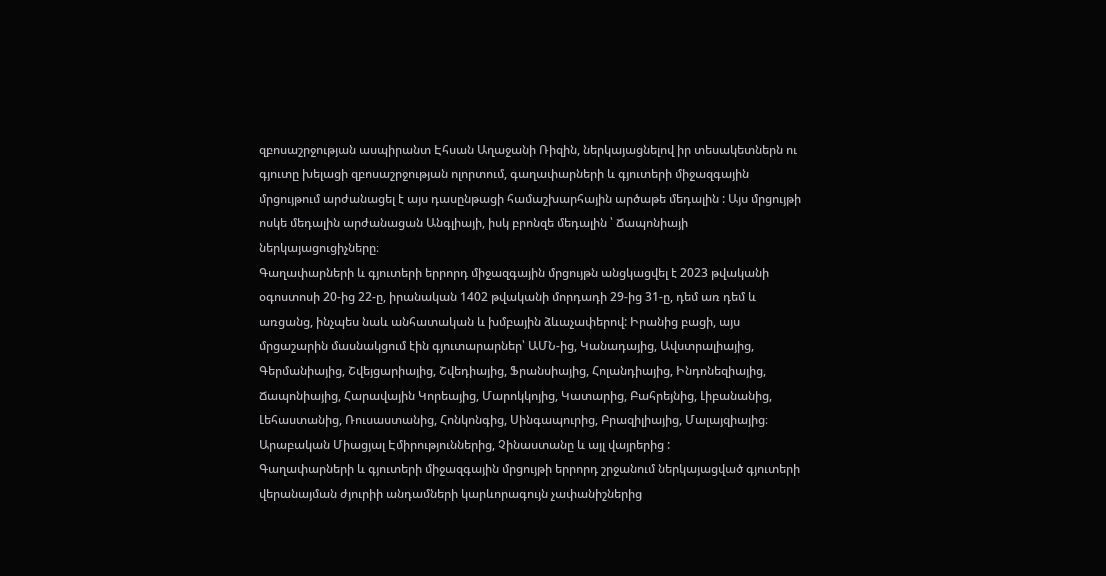զբոսաշրջության ասպիրանտ Էհսան Աղաջանի Ռիզին, ներկայացնելով իր տեսակետներն ու գյուտը խելացի զբոսաշրջության ոլորտում, գաղափարների և գյուտերի միջազգային մրցույթում արժանացել է այս դասընթացի համաշխարհային արծաթե մեդալին : Այս մրցույթի ոսկե մեդալին արժանացան Անգլիայի, իսկ բրոնզե մեդալին ՝ Ճապոնիայի ներկայացուցիչները։
Գաղափարների և գյուտերի երրորդ միջազգային մրցույթն անցկացվել է 2023 թվականի օգոստոսի 20-ից 22-ը, իրանական 1402 թվականի մորդադի 29-ից 31-ը, դեմ առ դեմ և առցանց, ինչպես նաև անհատական և խմբային ձևաչափերով: Իրանից բացի, այս մրցաշարին մասնակցում էին գյուտարարներ՝ ԱՄՆ-ից, Կանադայից, Ավստրալիայից, Գերմանիայից, Շվեյցարիայից, Շվեդիայից, Ֆրանսիայից, Հոլանդիայից, Ինդոնեզիայից, Ճապոնիայից, Հարավային Կորեայից, Մարոկկոյից, Կատարից, Բահրեյնից, Լիբանանից, Լեհաստանից, Ռուսաստանից, Հոնկոնգից, Սինգապուրից, Բրազիլիայից, Մալայզիայից։ Արաբական Միացյալ Էմիրություններից, Չինաստանը և այլ վայրերից :
Գաղափարների և գյուտերի միջազգային մրցույթի երրորդ շրջանում ներկայացված գյուտերի վերանայման ժյուրիի անդամների կարևորագույն չափանիշներից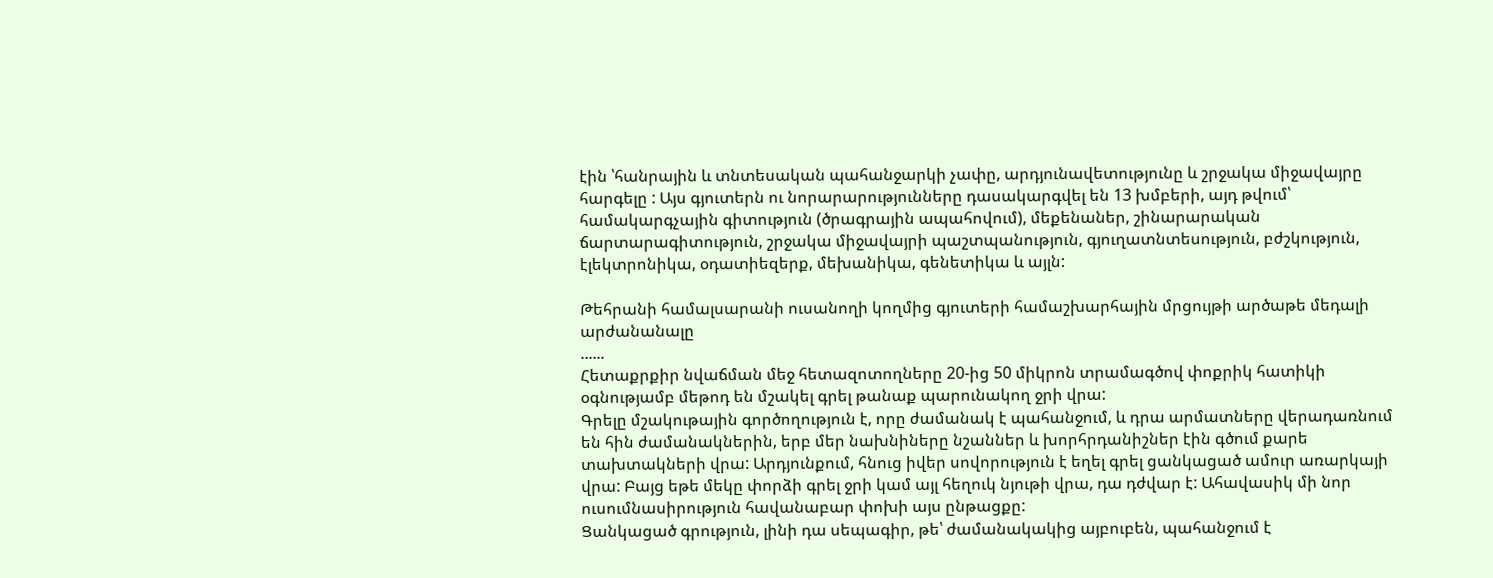էին ՝հանրային և տնտեսական պահանջարկի չափը, արդյունավետությունը և շրջակա միջավայրը հարգելը : Այս գյուտերն ու նորարարությունները դասակարգվել են 13 խմբերի, այդ թվում՝ համակարգչային գիտություն (ծրագրային ապահովում), մեքենաներ, շինարարական ճարտարագիտություն, շրջակա միջավայրի պաշտպանություն, գյուղատնտեսություն, բժշկություն, էլեկտրոնիկա, օդատիեզերք, մեխանիկա, գենետիկա և այլն:

Թեհրանի համալսարանի ուսանողի կողմից գյուտերի համաշխարհային մրցույթի արծաթե մեդալի արժանանալը
......
Հետաքրքիր նվաճման մեջ հետազոտողները 20-ից 50 միկրոն տրամագծով փոքրիկ հատիկի օգնությամբ մեթոդ են մշակել գրել թանաք պարունակող ջրի վրա:
Գրելը մշակութային գործողություն է, որը ժամանակ է պահանջում, և դրա արմատները վերադառնում են հին ժամանակներին, երբ մեր նախնիները նշաններ և խորհրդանիշներ էին գծում քարե տախտակների վրա: Արդյունքում, հնուց իվեր սովորություն է եղել գրել ցանկացած ամուր առարկայի վրա: Բայց եթե մեկը փորձի գրել ջրի կամ այլ հեղուկ նյութի վրա, դա դժվար է: Ահավասիկ մի նոր ուսումնասիրություն հավանաբար փոխի այս ընթացքը:
Ցանկացած գրություն, լինի դա սեպագիր, թե՝ ժամանակակից այբուբեն, պահանջում է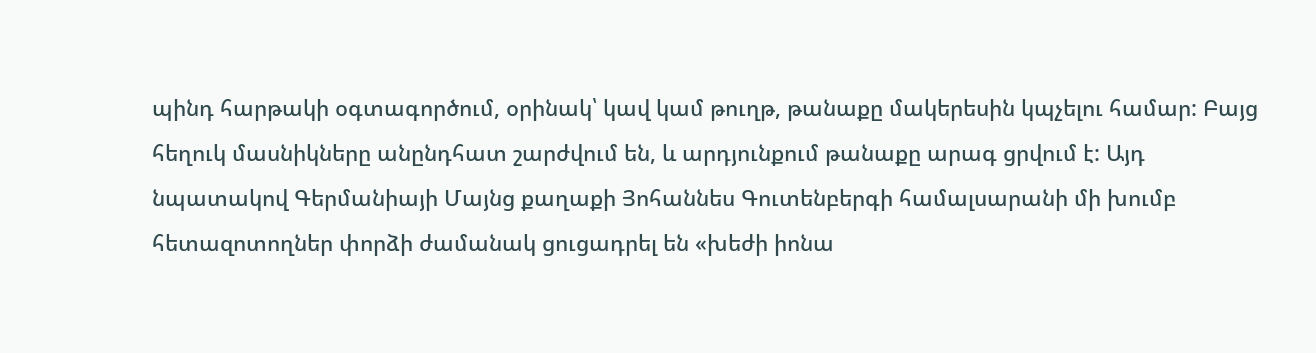պինդ հարթակի օգտագործում, օրինակ՝ կավ կամ թուղթ, թանաքը մակերեսին կպչելու համար: Բայց հեղուկ մասնիկները անընդհատ շարժվում են, և արդյունքում թանաքը արագ ցրվում է: Այդ նպատակով Գերմանիայի Մայնց քաղաքի Յոհաննես Գուտենբերգի համալսարանի մի խումբ հետազոտողներ փորձի ժամանակ ցուցադրել են «խեժի իոնա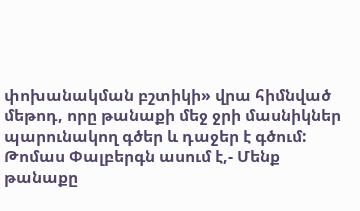փոխանակման բշտիկի» վրա հիմնված մեթոդ, որը թանաքի մեջ ջրի մասնիկներ պարունակող գծեր և դաջեր է գծում:
Թոմաս Փալբերգն ասում է,- Մենք թանաքը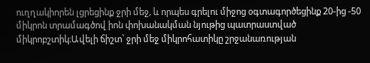ուղղակիորեն լցրեցինք ջրի մեջ, և որպես գրելու միջոց օգտագործեցինք 20-ից -50 միկրոն տրամագծով իոն փոխանակման նյութից պատրաստված միկրոբշտիկ։Ավելի ճիշտ՝ ջրի մեջ միկրոհատիկը շրջանառության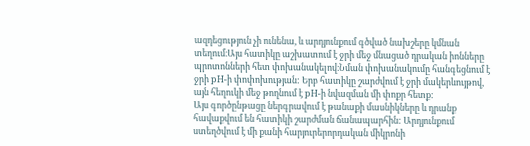ազդեցություն չի ունենա, և արդյունքում գծված նախշերը կմնան տեղում։Այս հատիկը աշխատում է ջրի մեջ մնացած դրական իոնները պրոտոնների հետ փոխանակելով։Նման փոխանակումը հանգեցնում է ջրի pH-ի փոփոխության: Երբ հատիկը շարժվում է ջրի մակերևույթով, այն հեղուկի մեջ թողնում է pH-ի նվազման մի փոքր հետք:
Այս գործընթացը ներգրավում է թանաքի մասնիկները և դրանք հավաքվում են հատիկի շարժման ճանապարհին: Արդյունքում ստեղծվում է մի քանի հարյուրերորդական միկրոնի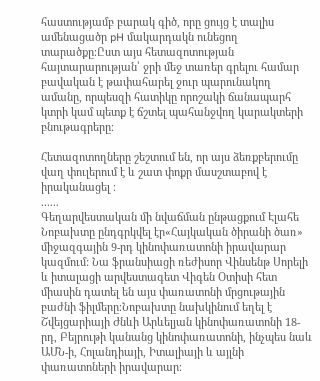հաստությամբ բարակ գիծ, որը ցույց է տալիս ամենացածր pH մակարդակն ունեցող տարածքը։Ըստ այս հետազոտության հայտարարության՝ ջրի մեջ տառեր գրելու համար բավական է թափահարել ջուր պարունակող ամանը, որպեսզի հատիկը որոշակի ճանապարհ կտրի կամ պետք է ճշտել պահանջվող կարակտերի բնութագրերը։

Հետազոտողները շեշտում են, որ այս ձեռքբերումը վաղ փուլերում է և շատ փոքր մասշտաբով է իրականացել ։
......
Գեղարվեստական մի նվաճման ընթացքում Էլահե Նոբախտը ընդգրկվել էր«Հայկական ծիրանի ծառ» միջազգային 9-րդ կինոփառատոնի իրավարար կազմում: Նա ֆրանսիացի ռեժիսոր Վինսենթ Սորելի և իտալացի արվեստագետ Վիգեն Օտիսի հետ միասին դատել են այս փառատոնի մրցութային բաժնի ֆիլմերը։Նոբախտը նախկինում եղել է Շվեյցարիայի Ժնևի Արևելյան կինոփառատոնի 18-րդ, Բեյրութի կանանց կինոփառատոնի, ինչպես նաև ԱՄՆ-ի, Հոլանդիայի, Իտալիայի և այլնի փառատոների իրավարար։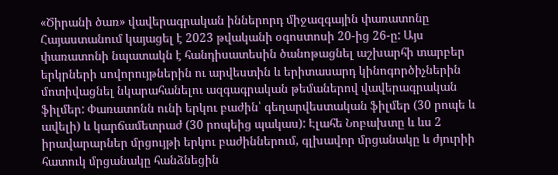«Ծիրանի ծառ» վավերագրական իններորդ միջազգային փառատոնը Հայաստանում կայացել է 2023 թվականի օգոստոսի 20-ից 26-ը: Այս փառատոնի նպատակն է հանդիսատեսին ծանոթացնել աշխարհի տարբեր երկրների սովորույթներին ու արվեստին և երիտասարդ կինոգործիչներին մոտիվացնել նկարահանելու ազգագրական թեմաներով վավերագրական ֆիլմեր: Փառատոնն ունի երկու բաժին՝ գեղարվեստական ֆիլմեր (30 րոպե և ավելի) և կարճամետրաժ (30 րոպեից պակաս): Էլահե Նոբախտը և ևս 2 իրավարարներ մրցույթի երկու բաժիններում, գլխավոր մրցանակը և ժյուրիի հատուկ մրցանակը հանձնեցին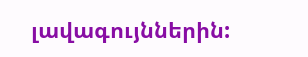լավագույններին: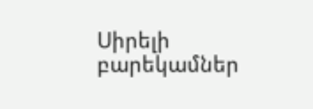Սիրելի բարեկամներ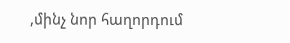,մինչ նոր հաղորդում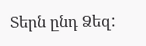Տերն ընդ Ձեզ: